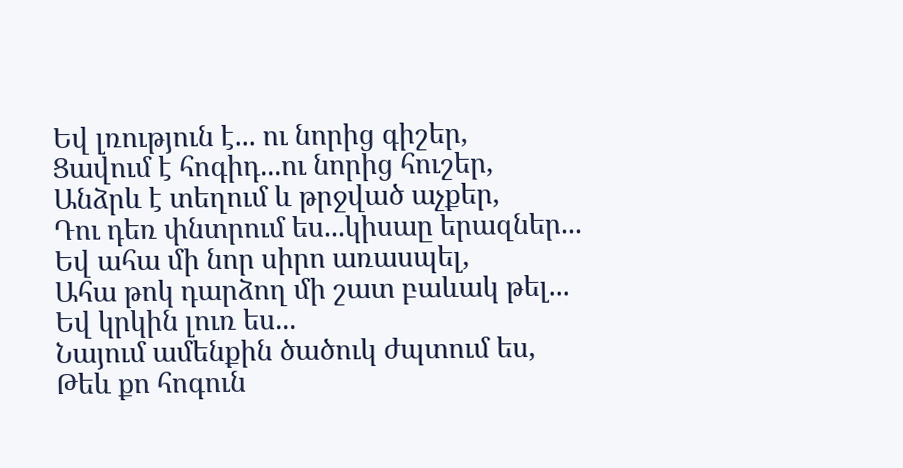Եվ լռություն է... ու նորից գիշեր,
Ցավում է հոգիդ...ու նորից հուշեր,
Անձրև է տեղում և թրջված աչքեր,
Դու դեռ փնտրում ես...կիսաը երազներ...
Եվ ահա մի նոր սիրո առասպել,
Ահա թոկ դարձող մի շատ բաևակ թել...
Եվ կրկին լուռ ես...
Նայում ամենքին ծածուկ ժպտում ես,
Թեև քո հոգուն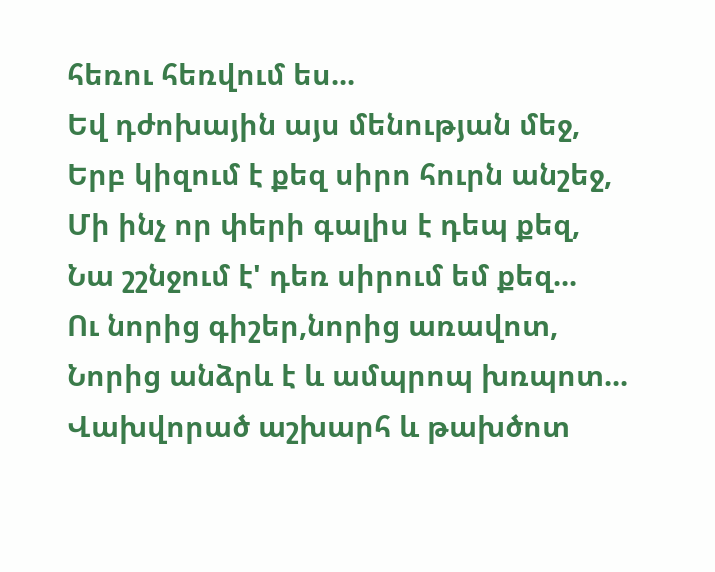հեռու հեռվում ես...
Եվ դժոխային այս մենության մեջ,
Երբ կիզում է քեզ սիրո հուրն անշեջ,
Մի ինչ որ փերի գալիս է դեպ քեզ,
Նա շշնջում է' դեռ սիրում եմ քեզ...
Ու նորից գիշեր,նորից առավոտ,
Նորից անձրև է և ամպրոպ խռպոտ...
Վախվորած աշխարհ և թախծոտ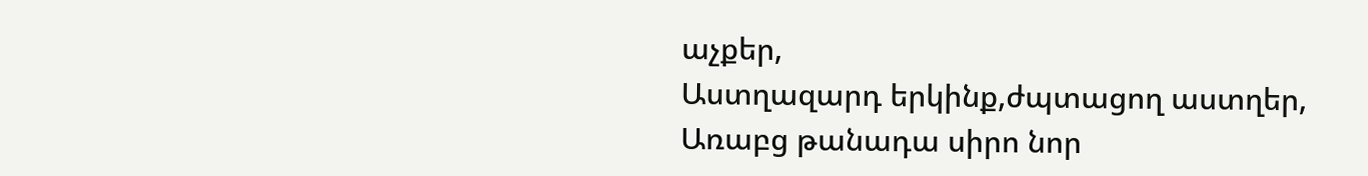աչքեր,
Աստղազարդ երկինք,ժպտացող աստղեր,
Առաբց թանադա սիրո նոր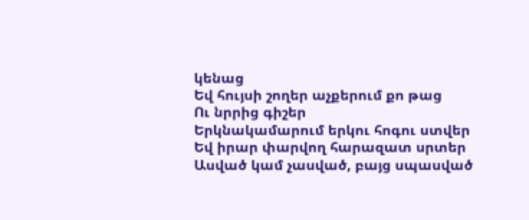կենաց
Եվ հույսի շողեր աչքերում քո թաց
Ու նրրից գիշեր
Երկնակամարում երկու հոգու ստվեր
Եվ իրար փարվող հարազատ սրտեր
Ասված կամ չասված, բայց սպասված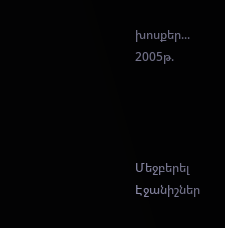խոսքեր...
2005թ.




Մեջբերել
Էջանիշներ